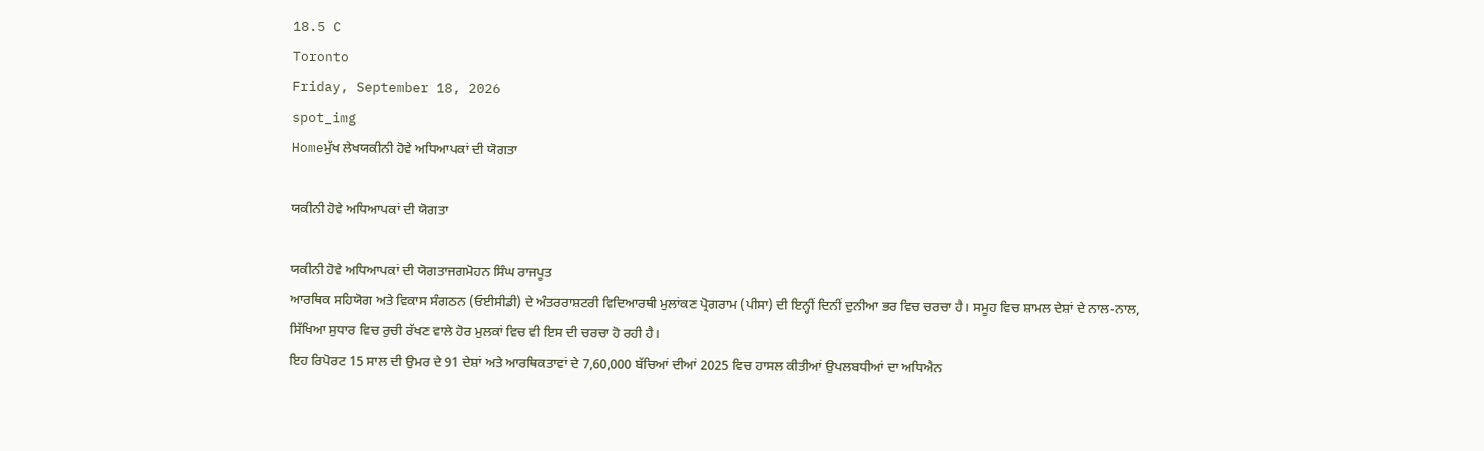18.5 C
Toronto
Friday, September 18, 2026
spot_img
Homeਮੁੱਖ ਲੇਖਯਕੀਨੀ ਹੋਵੇ ਅਧਿਆਪਕਾਂ ਦੀ ਯੋਗਤਾ

ਯਕੀਨੀ ਹੋਵੇ ਅਧਿਆਪਕਾਂ ਦੀ ਯੋਗਤਾ

ਯਕੀਨੀ ਹੋਵੇ ਅਧਿਆਪਕਾਂ ਦੀ ਯੋਗਤਾਜਗਮੋਹਨ ਸਿੰਘ ਰਾਜਪੂਤ
ਆਰਥਿਕ ਸਹਿਯੋਗ ਅਤੇ ਵਿਕਾਸ ਸੰਗਠਨ (ਓਈਸੀਡੀ) ਦੇ ਅੰਤਰਰਾਸ਼ਟਰੀ ਵਿਦਿਆਰਥੀ ਮੁਲਾਂਕਣ ਪ੍ਰੋਗਰਾਮ (ਪੀਸਾ) ਦੀ ਇਨ੍ਹੀਂ ਦਿਨੀਂ ਦੁਨੀਆ ਭਰ ਵਿਚ ਚਰਚਾ ਹੈ। ਸਮੂਹ ਵਿਚ ਸ਼ਾਮਲ ਦੇਸ਼ਾਂ ਦੇ ਨਾਲ-ਨਾਲ, ਸਿੱਖਿਆ ਸੁਧਾਰ ਵਿਚ ਰੁਚੀ ਰੱਖਣ ਵਾਲੇ ਹੋਰ ਮੁਲਕਾਂ ਵਿਚ ਵੀ ਇਸ ਦੀ ਚਰਚਾ ਹੋ ਰਹੀ ਹੈ।
ਇਹ ਰਿਪੋਰਟ 15 ਸਾਲ ਦੀ ਉਮਰ ਦੇ 91 ਦੇਸ਼ਾਂ ਅਤੇ ਆਰਥਿਕਤਾਵਾਂ ਦੇ 7,60,000 ਬੱਚਿਆਂ ਦੀਆਂ 2025 ਵਿਚ ਹਾਸਲ ਕੀਤੀਆਂ ਉਪਲਬਧੀਆਂ ਦਾ ਅਧਿਐਨ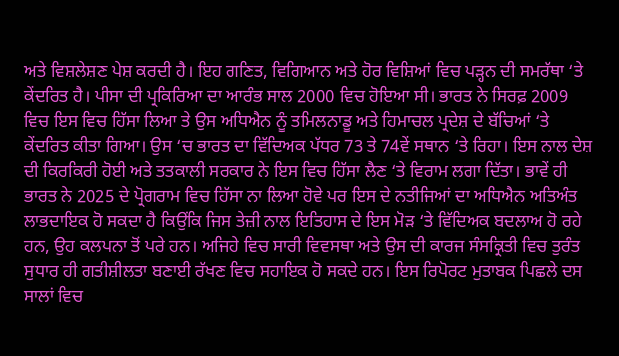ਅਤੇ ਵਿਸ਼ਲੇਸ਼ਣ ਪੇਸ਼ ਕਰਦੀ ਹੈ। ਇਹ ਗਣਿਤ, ਵਿਗਿਆਨ ਅਤੇ ਹੋਰ ਵਿਸ਼ਿਆਂ ਵਿਚ ਪੜ੍ਹਨ ਦੀ ਸਮਰੱਥਾ ‘ਤੇ ਕੇਂਦਰਿਤ ਹੈ। ਪੀਸਾ ਦੀ ਪ੍ਰਕਿਰਿਆ ਦਾ ਆਰੰਭ ਸਾਲ 2000 ਵਿਚ ਹੋਇਆ ਸੀ। ਭਾਰਤ ਨੇ ਸਿਰਫ਼ 2009 ਵਿਚ ਇਸ ਵਿਚ ਹਿੱਸਾ ਲਿਆ ਤੇ ਉਸ ਅਧਿਐਨ ਨੂੰ ਤਮਿਲਨਾਡੂ ਅਤੇ ਹਿਮਾਚਲ ਪ੍ਰਦੇਸ਼ ਦੇ ਬੱਚਿਆਂ ‘ਤੇ ਕੇਂਦਰਿਤ ਕੀਤਾ ਗਿਆ। ਉਸ ‘ਚ ਭਾਰਤ ਦਾ ਵਿੱਦਿਅਕ ਪੱਧਰ 73 ਤੇ 74ਵੇਂ ਸਥਾਨ ‘ਤੇ ਰਿਹਾ। ਇਸ ਨਾਲ ਦੇਸ਼ ਦੀ ਕਿਰਕਿਰੀ ਹੋਈ ਅਤੇ ਤਤਕਾਲੀ ਸਰਕਾਰ ਨੇ ਇਸ ਵਿਚ ਹਿੱਸਾ ਲੈਣ ‘ਤੇ ਵਿਰਾਮ ਲਗਾ ਦਿੱਤਾ। ਭਾਵੇਂ ਹੀ ਭਾਰਤ ਨੇ 2025 ਦੇ ਪ੍ਰੋਗਰਾਮ ਵਿਚ ਹਿੱਸਾ ਨਾ ਲਿਆ ਹੋਵੇ ਪਰ ਇਸ ਦੇ ਨਤੀਜਿਆਂ ਦਾ ਅਧਿਐਨ ਅਤਿਅੰਤ ਲਾਭਦਾਇਕ ਹੋ ਸਕਦਾ ਹੈ ਕਿਉਂਕਿ ਜਿਸ ਤੇਜ਼ੀ ਨਾਲ ਇਤਿਹਾਸ ਦੇ ਇਸ ਮੋੜ ‘ਤੇ ਵਿੱਦਿਅਕ ਬਦਲਾਅ ਹੋ ਰਹੇ ਹਨ, ਉਹ ਕਲਪਨਾ ਤੋਂ ਪਰੇ ਹਨ। ਅਜਿਹੇ ਵਿਚ ਸਾਰੀ ਵਿਵਸਥਾ ਅਤੇ ਉਸ ਦੀ ਕਾਰਜ ਸੰਸਕ੍ਰਿਤੀ ਵਿਚ ਤੁਰੰਤ ਸੁਧਾਰ ਹੀ ਗਤੀਸ਼ੀਲਤਾ ਬਣਾਈ ਰੱਖਣ ਵਿਚ ਸਹਾਇਕ ਹੋ ਸਕਦੇ ਹਨ। ਇਸ ਰਿਪੋਰਟ ਮੁਤਾਬਕ ਪਿਛਲੇ ਦਸ ਸਾਲਾਂ ਵਿਚ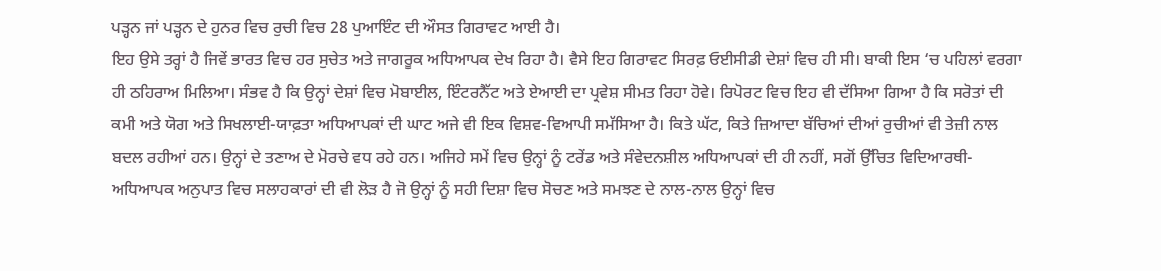ਪੜ੍ਹਨ ਜਾਂ ਪੜ੍ਹਨ ਦੇ ਹੁਨਰ ਵਿਚ ਰੁਚੀ ਵਿਚ 28 ਪੁਆਇੰਟ ਦੀ ਔਸਤ ਗਿਰਾਵਟ ਆਈ ਹੈ।
ਇਹ ਉਸੇ ਤਰ੍ਹਾਂ ਹੈ ਜਿਵੇਂ ਭਾਰਤ ਵਿਚ ਹਰ ਸੁਚੇਤ ਅਤੇ ਜਾਗਰੂਕ ਅਧਿਆਪਕ ਦੇਖ ਰਿਹਾ ਹੈ। ਵੈਸੇ ਇਹ ਗਿਰਾਵਟ ਸਿਰਫ਼ ਓਈਸੀਡੀ ਦੇਸ਼ਾਂ ਵਿਚ ਹੀ ਸੀ। ਬਾਕੀ ਇਸ ‘ਚ ਪਹਿਲਾਂ ਵਰਗਾ ਹੀ ਠਹਿਰਾਅ ਮਿਲਿਆ। ਸੰਭਵ ਹੈ ਕਿ ਉਨ੍ਹਾਂ ਦੇਸ਼ਾਂ ਵਿਚ ਮੋਬਾਈਲ, ਇੰਟਰਨੈੱਟ ਅਤੇ ਏਆਈ ਦਾ ਪ੍ਰਵੇਸ਼ ਸੀਮਤ ਰਿਹਾ ਹੋਵੇ। ਰਿਪੋਰਟ ਵਿਚ ਇਹ ਵੀ ਦੱਸਿਆ ਗਿਆ ਹੈ ਕਿ ਸਰੋਤਾਂ ਦੀ ਕਮੀ ਅਤੇ ਯੋਗ ਅਤੇ ਸਿਖਲਾਈ-ਯਾਫ਼ਤਾ ਅਧਿਆਪਕਾਂ ਦੀ ਘਾਟ ਅਜੇ ਵੀ ਇਕ ਵਿਸ਼ਵ-ਵਿਆਪੀ ਸਮੱਸਿਆ ਹੈ। ਕਿਤੇ ਘੱਟ, ਕਿਤੇ ਜ਼ਿਆਦਾ ਬੱਚਿਆਂ ਦੀਆਂ ਰੁਚੀਆਂ ਵੀ ਤੇਜ਼ੀ ਨਾਲ ਬਦਲ ਰਹੀਆਂ ਹਨ। ਉਨ੍ਹਾਂ ਦੇ ਤਣਾਅ ਦੇ ਮੋਰਚੇ ਵਧ ਰਹੇ ਹਨ। ਅਜਿਹੇ ਸਮੇਂ ਵਿਚ ਉਨ੍ਹਾਂ ਨੂੰ ਟਰੇਂਡ ਅਤੇ ਸੰਵੇਦਨਸ਼ੀਲ ਅਧਿਆਪਕਾਂ ਦੀ ਹੀ ਨਹੀਂ, ਸਗੋਂ ਉੱਚਿਤ ਵਿਦਿਆਰਥੀ-ਅਧਿਆਪਕ ਅਨੁਪਾਤ ਵਿਚ ਸਲਾਹਕਾਰਾਂ ਦੀ ਵੀ ਲੋੜ ਹੈ ਜੋ ਉਨ੍ਹਾਂ ਨੂੰ ਸਹੀ ਦਿਸ਼ਾ ਵਿਚ ਸੋਚਣ ਅਤੇ ਸਮਝਣ ਦੇ ਨਾਲ-ਨਾਲ ਉਨ੍ਹਾਂ ਵਿਚ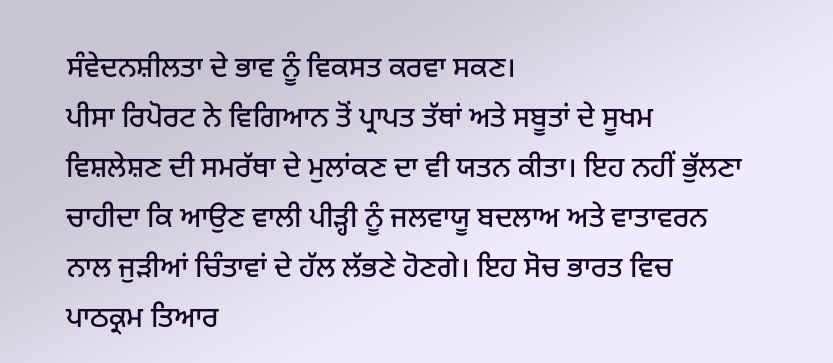ਸੰਵੇਦਨਸ਼ੀਲਤਾ ਦੇ ਭਾਵ ਨੂੰ ਵਿਕਸਤ ਕਰਵਾ ਸਕਣ।
ਪੀਸਾ ਰਿਪੋਰਟ ਨੇ ਵਿਗਿਆਨ ਤੋਂ ਪ੍ਰਾਪਤ ਤੱਥਾਂ ਅਤੇ ਸਬੂਤਾਂ ਦੇ ਸੂਖਮ ਵਿਸ਼ਲੇਸ਼ਣ ਦੀ ਸਮਰੱਥਾ ਦੇ ਮੁਲਾਂਕਣ ਦਾ ਵੀ ਯਤਨ ਕੀਤਾ। ਇਹ ਨਹੀਂ ਭੁੱਲਣਾ ਚਾਹੀਦਾ ਕਿ ਆਉਣ ਵਾਲੀ ਪੀੜ੍ਹੀ ਨੂੰ ਜਲਵਾਯੂ ਬਦਲਾਅ ਅਤੇ ਵਾਤਾਵਰਨ ਨਾਲ ਜੁੜੀਆਂ ਚਿੰਤਾਵਾਂ ਦੇ ਹੱਲ ਲੱਭਣੇ ਹੋਣਗੇ। ਇਹ ਸੋਚ ਭਾਰਤ ਵਿਚ ਪਾਠਕ੍ਰਮ ਤਿਆਰ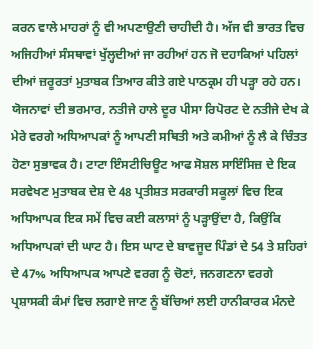ਕਰਨ ਵਾਲੇ ਮਾਹਰਾਂ ਨੂੰ ਵੀ ਅਪਣਾਉਣੀ ਚਾਹੀਦੀ ਹੈ। ਅੱਜ ਵੀ ਭਾਰਤ ਵਿਚ ਅਜਿਹੀਆਂ ਸੰਸਥਾਵਾਂ ਖੁੱਲ੍ਹਦੀਆਂ ਜਾ ਰਹੀਆਂ ਹਨ ਜੋ ਦਹਾਕਿਆਂ ਪਹਿਲਾਂ ਦੀਆਂ ਜ਼ਰੂਰਤਾਂ ਮੁਤਾਬਕ ਤਿਆਰ ਕੀਤੇ ਗਏ ਪਾਠਕ੍ਰਮ ਹੀ ਪੜ੍ਹਾ ਰਹੇ ਹਨ। ਯੋਜਨਾਵਾਂ ਦੀ ਭਰਮਾਰ, ਨਤੀਜੇ ਹਾਲੇ ਦੂਰ ਪੀਸਾ ਰਿਪੋਰਟ ਦੇ ਨਤੀਜੇ ਦੇਖ ਕੇ ਮੇਰੇ ਵਰਗੇ ਅਧਿਆਪਕਾਂ ਨੂੰ ਆਪਣੀ ਸਥਿਤੀ ਅਤੇ ਕਮੀਆਂ ਨੂੰ ਲੈ ਕੇ ਚਿੰਤਤ ਹੋਣਾ ਸੁਭਾਵਕ ਹੈ। ਟਾਟਾ ਇੰਸਟੀਚਿਊਟ ਆਫ ਸੋਸ਼ਲ ਸਾਇੰਸਿਜ਼ ਦੇ ਇਕ ਸਰਵੇਖਣ ਮੁਤਾਬਕ ਦੇਸ਼ ਦੇ 48 ਪ੍ਰਤੀਸ਼ਤ ਸਰਕਾਰੀ ਸਕੂਲਾਂ ਵਿਚ ਇਕ ਅਧਿਆਪਕ ਇਕ ਸਮੇਂ ਵਿਚ ਕਈ ਕਲਾਸਾਂ ਨੂੰ ਪੜ੍ਹਾਉਂਦਾ ਹੈ, ਕਿਉਂਕਿ ਅਧਿਆਪਕਾਂ ਦੀ ਘਾਟ ਹੈ। ਇਸ ਘਾਟ ਦੇ ਬਾਵਜੂਦ ਪਿੰਡਾਂ ਦੇ 54 ਤੇ ਸ਼ਹਿਰਾਂ ਦੇ 47% ਅਧਿਆਪਕ ਆਪਣੇ ਵਰਗ ਨੂੰ ਚੋਣਾਂ, ਜਨਗਣਨਾ ਵਰਗੇ ਪ੍ਰਸ਼ਾਸਕੀ ਕੰਮਾਂ ਵਿਚ ਲਗਾਏ ਜਾਣ ਨੂੰ ਬੱਚਿਆਂ ਲਈ ਹਾਨੀਕਾਰਕ ਮੰਨਦੇ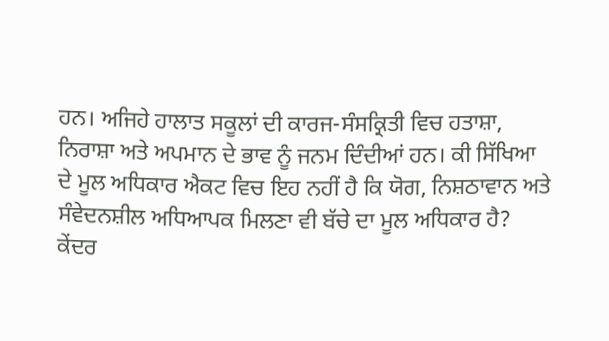ਹਨ। ਅਜਿਹੇ ਹਾਲਾਤ ਸਕੂਲਾਂ ਦੀ ਕਾਰਜ-ਸੰਸਕ੍ਰਿਤੀ ਵਿਚ ਹਤਾਸ਼ਾ, ਨਿਰਾਸ਼ਾ ਅਤੇ ਅਪਮਾਨ ਦੇ ਭਾਵ ਨੂੰ ਜਨਮ ਦਿੰਦੀਆਂ ਹਨ। ਕੀ ਸਿੱਖਿਆ ਦੇ ਮੂਲ ਅਧਿਕਾਰ ਐਕਟ ਵਿਚ ਇਹ ਨਹੀਂ ਹੈ ਕਿ ਯੋਗ, ਨਿਸ਼ਠਾਵਾਨ ਅਤੇ ਸੰਵੇਦਨਸ਼ੀਲ ਅਧਿਆਪਕ ਮਿਲਣਾ ਵੀ ਬੱਚੇ ਦਾ ਮੂਲ ਅਧਿਕਾਰ ਹੈ?
ਕੇਂਦਰ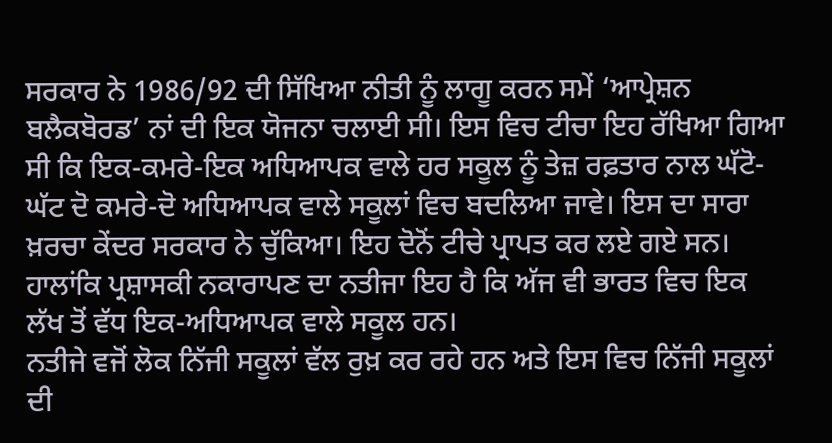ਸਰਕਾਰ ਨੇ 1986/92 ਦੀ ਸਿੱਖਿਆ ਨੀਤੀ ਨੂੰ ਲਾਗੂ ਕਰਨ ਸਮੇਂ ‘ਆਪ੍ਰੇਸ਼ਨ ਬਲੈਕਬੋਰਡ’ ਨਾਂ ਦੀ ਇਕ ਯੋਜਨਾ ਚਲਾਈ ਸੀ। ਇਸ ਵਿਚ ਟੀਚਾ ਇਹ ਰੱਖਿਆ ਗਿਆ ਸੀ ਕਿ ਇਕ-ਕਮਰੇ-ਇਕ ਅਧਿਆਪਕ ਵਾਲੇ ਹਰ ਸਕੂਲ ਨੂੰ ਤੇਜ਼ ਰਫ਼ਤਾਰ ਨਾਲ ਘੱਟੋ-ਘੱਟ ਦੋ ਕਮਰੇ-ਦੋ ਅਧਿਆਪਕ ਵਾਲੇ ਸਕੂਲਾਂ ਵਿਚ ਬਦਲਿਆ ਜਾਵੇ। ਇਸ ਦਾ ਸਾਰਾ ਖ਼ਰਚਾ ਕੇਂਦਰ ਸਰਕਾਰ ਨੇ ਚੁੱਕਿਆ। ਇਹ ਦੋਨੋਂ ਟੀਚੇ ਪ੍ਰਾਪਤ ਕਰ ਲਏ ਗਏ ਸਨ। ਹਾਲਾਂਕਿ ਪ੍ਰਸ਼ਾਸਕੀ ਨਕਾਰਾਪਣ ਦਾ ਨਤੀਜਾ ਇਹ ਹੈ ਕਿ ਅੱਜ ਵੀ ਭਾਰਤ ਵਿਚ ਇਕ ਲੱਖ ਤੋਂ ਵੱਧ ਇਕ-ਅਧਿਆਪਕ ਵਾਲੇ ਸਕੂਲ ਹਨ।
ਨਤੀਜੇ ਵਜੋਂ ਲੋਕ ਨਿੱਜੀ ਸਕੂਲਾਂ ਵੱਲ ਰੁਖ਼ ਕਰ ਰਹੇ ਹਨ ਅਤੇ ਇਸ ਵਿਚ ਨਿੱਜੀ ਸਕੂਲਾਂ ਦੀ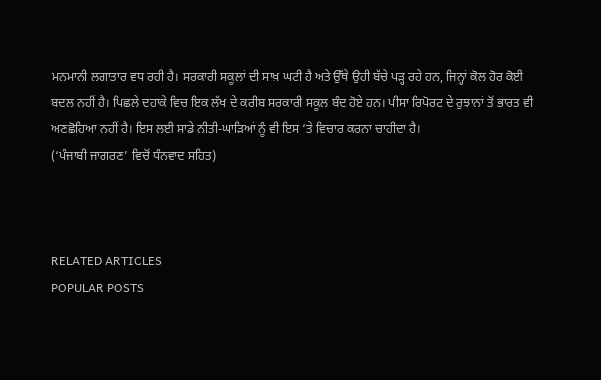ਮਨਮਾਨੀ ਲਗਾਤਾਰ ਵਧ ਰਹੀ ਹੈ। ਸਰਕਾਰੀ ਸਕੂਲਾਂ ਦੀ ਸਾਖ਼ ਘਟੀ ਹੈ ਅਤੇ ਉੱਥੇ ਉਹੀ ਬੱਚੇ ਪੜ੍ਹ ਰਹੇ ਹਨ, ਜਿਨ੍ਹਾਂ ਕੋਲ ਹੋਰ ਕੋਈ ਬਦਲ ਨਹੀਂ ਹੈ। ਪਿਛਲੇ ਦਹਾਕੇ ਵਿਚ ਇਕ ਲੱਖ ਦੇ ਕਰੀਬ ਸਰਕਾਰੀ ਸਕੂਲ ਬੰਦ ਹੋਏ ਹਨ। ਪੀਸਾ ਰਿਪੋਰਟ ਦੇ ਰੁਝਾਨਾਂ ਤੋਂ ਭਾਰਤ ਵੀ ਅਣਛੋਹਿਆ ਨਹੀਂ ਹੈ। ਇਸ ਲਈ ਸਾਡੇ ਨੀਤੀ-ਘਾੜਿਆਂ ਨੂੰ ਵੀ ਇਸ ‘ਤੇ ਵਿਚਾਰ ਕਰਨਾ ਚਾਹੀਦਾ ਹੈ।
(‘ਪੰਜਾਬੀ ਜਾਗਰਣ’ ਵਿਚੋਂ ਧੰਨਵਾਦ ਸਹਿਤ)



RELATED ARTICLES
POPULAR POSTS